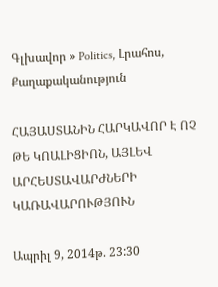Գլխավոր » Politics, Լրահոս, Քաղաքականություն

ՀԱՅԱՍՏԱՆԻՆ ՀԱՐԿԱՎՈՐ Է ՈՉ ԹԵ ԿՈԱԼԻՑԻՈՆ, ԱՅԼԵՎ ԱՐՀԵՍՏԱՎԱՐԺՆԵՐԻ ԿԱՌԱՎԱՐՈՒԹՅՈՒՆ

Ապրիլ 9, 2014թ. 23:30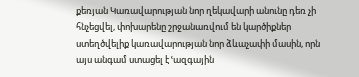քեռյան Կառավարության նոր ղեկավարի անունը դեռ չի հնչեցվել, փոխարենը շրջանառվում են կարծիքներ ստեղծվելիք կառավարության նոր ձևաչափի մասին, որն այս անգամ ստացել է ՙազգային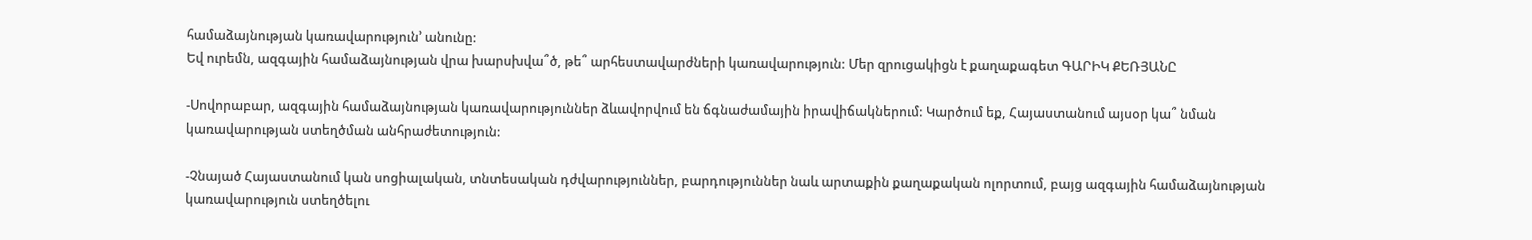համաձայնության կառավարություն՚ անունը:
Եվ ուրեմն, ազգային համաձայնության վրա խարսխվա՞ծ, թե՞ արհեստավարժների կառավարություն: Մեր զրուցակիցն է քաղաքագետ ԳԱՐԻԿ ՔԵՌՅԱՆԸ

-Սովորաբար, ազգային համաձայնության կառավարություններ ձևավորվում են ճգնաժամային իրավիճակներում: Կարծում եք, Հայաստանում այսօր կա՞ նման կառավարության ստեղծման անհրաժետություն:

-Չնայած Հայաստանում կան սոցիալական, տնտեսական դժվարություններ, բարդություններ նաև արտաքին քաղաքական ոլորտում, բայց ազգային համաձայնության կառավարություն ստեղծելու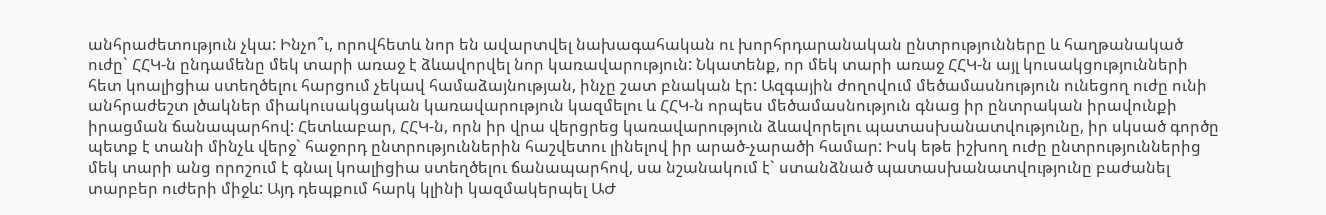անհրաժետություն չկա: Ինչո՞ւ, որովհետև նոր են ավարտվել նախագահական ու խորհրդարանական ընտրությունները և հաղթանակած ուժը` ՀՀԿ-ն ընդամենը մեկ տարի առաջ է ձևավորվել նոր կառավարություն: Նկատենք, որ մեկ տարի առաջ ՀՀԿ-ն այլ կուսակցությունների հետ կոալիցիա ստեղծելու հարցում չեկավ համաձայնության, ինչը շատ բնական էր: Ազգային ժողովում մեծամասնություն ունեցող ուժը ունի անհրաժեշտ լծակներ միակուսակցական կառավարություն կազմելու և ՀՀԿ-ն որպես մեծամասնություն գնաց իր ընտրական իրավունքի իրացման ճանապարհով: Հետևաբար, ՀՀԿ-ն, որն իր վրա վերցրեց կառավարություն ձևավորելու պատասխանատվությունը, իր սկսած գործը պետք է տանի մինչև վերջ` հաջորդ ընտրություններին հաշվետու լինելով իր արած-չարածի համար: Իսկ եթե իշխող ուժը ընտրություններից մեկ տարի անց որոշում է գնալ կոալիցիա ստեղծելու ճանապարհով, սա նշանակում է` ստանձնած պատասխանատվությունը բաժանել տարբեր ուժերի միջև: Այդ դեպքում հարկ կլինի կազմակերպել ԱԺ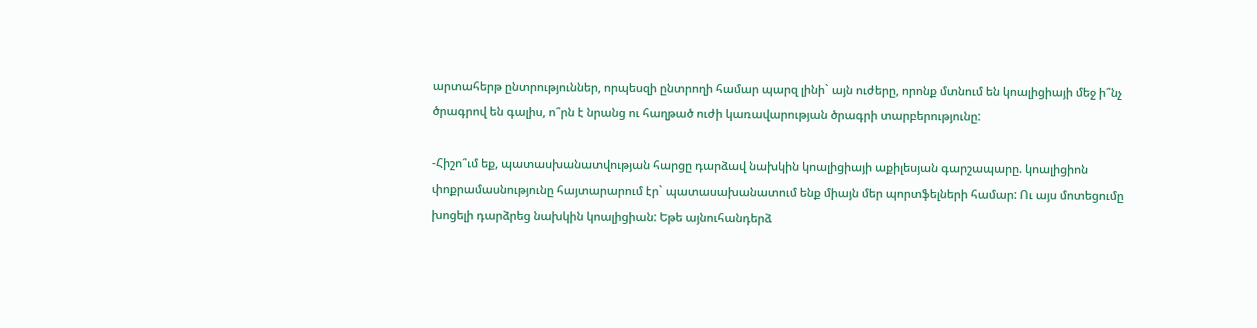արտահերթ ընտրություններ, որպեսզի ընտրողի համար պարզ լինի` այն ուժերը, որոնք մտնում են կոալիցիայի մեջ ի՞նչ ծրագրով են գալիս, ո՞րն է նրանց ու հաղթած ուժի կառավարության ծրագրի տարբերությունը:

-Հիշո՞ւմ եք, պատասխանատվության հարցը դարձավ նախկին կոալիցիայի աքիլեսյան գարշապարը. կոալիցիոն փոքրամասնությունը հայտարարում էր` պատասախանատում ենք միայն մեր պորտֆելների համար: Ու այս մոտեցումը խոցելի դարձրեց նախկին կոալիցիան: Եթե այնուհանդերձ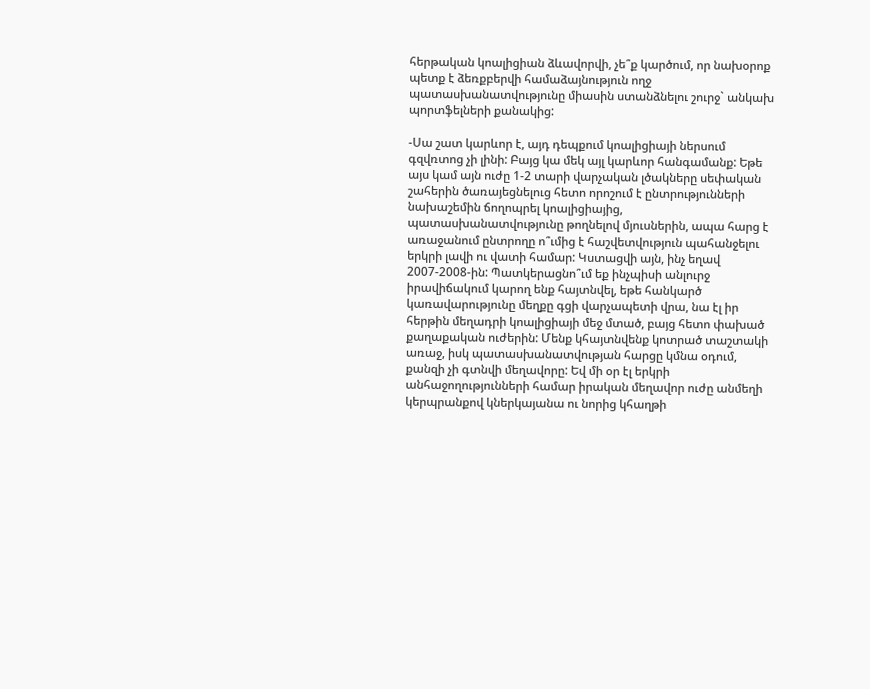հերթական կոալիցիան ձևավորվի, չե՞ք կարծում, որ նախօրոք պետք է ձեռքբերվի համաձայնություն ողջ պատասխանատվությունը միասին ստանձնելու շուրջ` անկախ պորտֆելների քանակից:

-Սա շատ կարևոր է, այդ դեպքում կոալիցիայի ներսում գզվռտոց չի լինի: Բայց կա մեկ այլ կարևոր հանգամանք: Եթե այս կամ այն ուժը 1-2 տարի վարչական լծակները սեփական շահերին ծառայեցնելուց հետո որոշում է ընտրությունների նախաշեմին ճողոպրել կոալիցիայից, պատասխանատվությունը թողնելով մյուսներին, ապա հարց է առաջանում ընտրողը ո՞ւմից է հաշվետվություն պահանջելու երկրի լավի ու վատի համար: Կստացվի այն, ինչ եղավ 2007-2008-ին: Պատկերացնո՞ւմ եք ինչպիսի անլուրջ իրավիճակում կարող ենք հայտնվել, եթե հանկարծ կառավարությունը մեղքը գցի վարչապետի վրա, նա էլ իր հերթին մեղադրի կոալիցիայի մեջ մտած, բայց հետո փախած քաղաքական ուժերին: Մենք կհայտնվենք կոտրած տաշտակի առաջ, իսկ պատասխանատվության հարցը կմնա օդում, քանզի չի գտնվի մեղավորը: Եվ մի օր էլ երկրի անհաջողությունների համար իրական մեղավոր ուժը անմեղի կերպրանքով կներկայանա ու նորից կհաղթի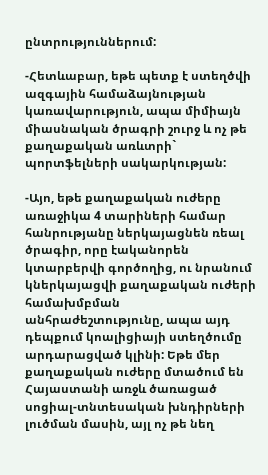ընտրություններում:

-Հետևաբար, եթե պետք է ստեղծվի ազգային համաձայնության կառավարություն, ապա միմիայն միասնական ծրագրի շուրջ և ոչ թե քաղաքական առևտրի` պորտֆելների սակարկության:

-Այո, եթե քաղաքական ուժերը առաջիկա 4 տարիների համար հանրությանը ներկայացնեն ռեալ ծրագիր, որը էականորեն կտարբերվի գործողից, ու նրանում կներկայացվի քաղաքական ուժերի համախմբման անհրաժեշտությունը, ապա այդ դեպքում կոալիցիայի ստեղծումը արդարացված կլինի: Եթե մեր քաղաքական ուժերը մտածում են Հայաստանի առջև ծառացած սոցիալ-տնտեսական խնդիրների լուծման մասին, այլ ոչ թե նեղ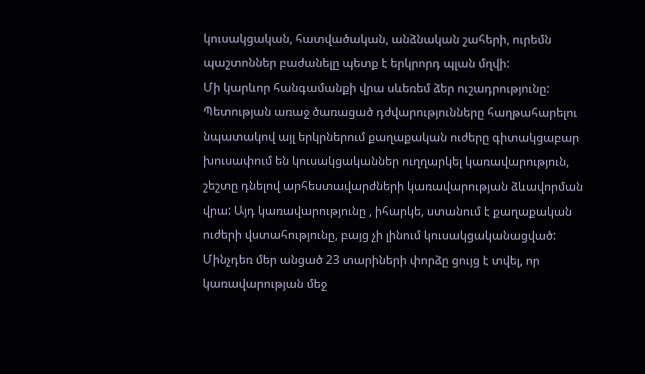կուսակցական, հատվածական, անձնական շահերի, ուրեմն պաշտոններ բաժանելը պետք է երկրորդ պլան մղվի:
Մի կարևոր հանգամանքի վրա սևեռեմ ձեր ուշադրությունը: Պետության առաջ ծառացած դժվարությունները հաղթահարելու նպատակով այլ երկրներում քաղաքական ուժերը գիտակցաբար խուսափում են կուսակցականներ ուղղարկել կառավարություն, շեշտը դնելով արհեստավարժների կառավարության ձևավորման վրա: Այդ կառավարությունը , իհարկե, ստանում է քաղաքական ուժերի վստահությունը, բայց չի լինում կուսակցականացված: Մինչդեռ մեր անցած 23 տարիների փորձը ցույց է տվել, որ կառավարության մեջ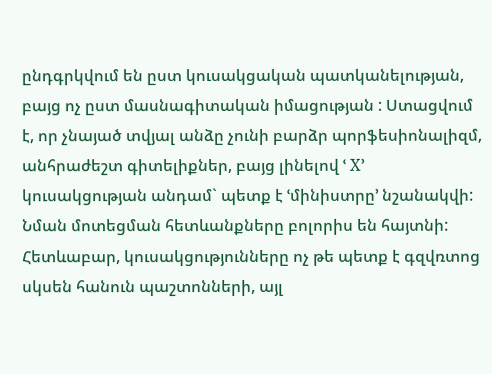ընդգրկվում են ըստ կուսակցական պատկանելության, բայց ոչ ըստ մասնագիտական իմացության : Ստացվում է, որ չնայած տվյալ անձը չունի բարձր պորֆեսիոնալիզմ, անհրաժեշտ գիտելիքներ, բայց լինելով ՙ X՚ կուսակցության անդամ` պետք է ՙմինիստրը՚ նշանակվի: Նման մոտեցման հետևանքները բոլորիս են հայտնի: Հետևաբար, կուսակցությունները ոչ թե պետք է գզվռտոց սկսեն հանուն պաշտոնների, այլ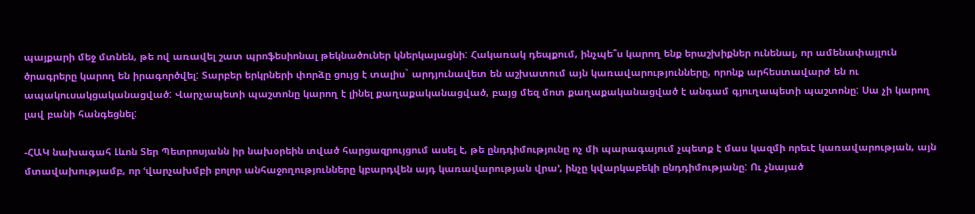պայքարի մեջ մտնեն, թե ով առավել շատ պրոֆեսիոնալ թեկնածուներ կներկայացնի: Հակառակ դեպքում, ինչպե՞ս կարող ենք երաշխիքներ ունենալ, որ ամենափայլուն ծրագրերը կարող են իրագործվել: Տարբեր երկրների փորձը ցույց է տալիս` արդյունավետ են աշխատում այն կառավարությունները, որոնք արհեստավարժ են ու ապակուսակցականացված: Վարչապետի պաշտոնը կարող է լինել քաղաքականացված, բայց մեզ մոտ քաղաքականացված է անգամ գյուղապետի պաշտոնը: Սա չի կարող լավ բանի հանգեցնել:

-ՀԱԿ նախագահ Լևոն Տեր Պետրոսյանն իր նախօրեին տված հարցազրույցում ասել է, թե ընդդիմությունը ոչ մի պարագայում չպետք է մաս կազմի որեւէ կառավարության, այն մտավախությամբ, որ ՙվարչախմբի բոլոր անհաջողությունները կբարդվեն այդ կառավարության վրա՚, ինչը կվարկաբեկի ընդդիմությանը: Ու չնայած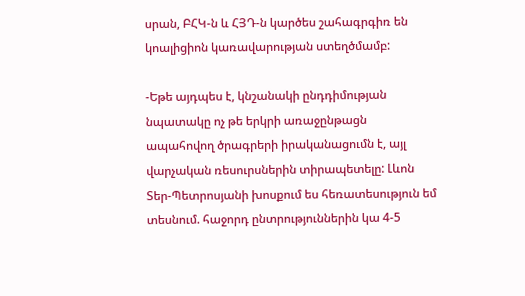սրան, ԲՀԿ-ն և ՀՅԴ-ն կարծես շահագրգիռ են կոալիցիոն կառավարության ստեղծմամբ:

-Եթե այդպես է, կնշանակի ընդդիմության նպատակը ոչ թե երկրի առաջընթացն ապահովող ծրագրերի իրականացումն է, այլ վարչական ռեսուրսներին տիրապետելը: Լևոն Տեր-Պետրոսյանի խոսքում ես հեռատեսություն եմ տեսնում. հաջորդ ընտրություններին կա 4-5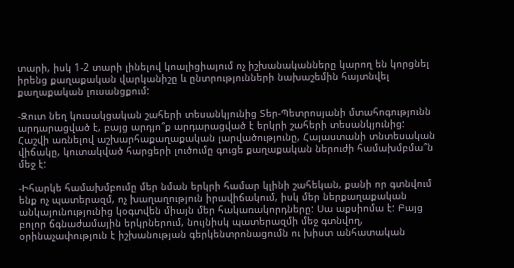տարի, իսկ 1-2 տարի լինելով կոալիցիայում ոչ իշխանականները կարող են կորցնել իրենց քաղաքական վարկանիշը և ընտրությունների նախաշեմին հայտնվել քաղաքական լուսանցքում:

-Զուտ նեղ կուսակցական շահերի տեսանկյունից Տեր-Պետրոսյանի մտահոգությունն արդարացված է, բայց արդյո՞ք արդարացված է երկրի շահերի տեսանկյունից: Հաշվի առնելով աշխարհաքաղաքական լարվածությունը, Հայաստանի տնտեսական վիճակը, կուտակված հարցերի լուծումը գուցե քաղաքական ներուժի համախմբմա՞ն մեջ է:

-Իհարկե համախմբումը մեր նման երկրի համար կլինի շահեկան, քանի որ գտնվում ենք ոչ պատերազմ, ոչ խաղաղություն իրավիճակում, իսկ մեր ներքաղաքական անկայունությունից կօգտվեն միայն մեր հակառակորդները: Սա աքսիոմա է: Բայց բոլոր ճգնաժամային երկրներում, նույնիսկ պատերազմի մեջ գտնվող, օրինաչափություն է իշխանության գերկենտրոնացումն ու խիստ անհատական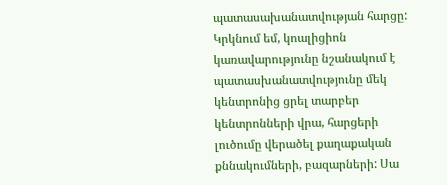պատասախանատվության հարցը: Կրկնում եմ, կոալիցիոն կառավարությունը նշանակում է պատասխանատվությունը մեկ կենտրոնից ցրել տարբեր կենտրոնների վրա, հարցերի լուծումը վերածել քաղաքական քննակումների, բազարների: Սա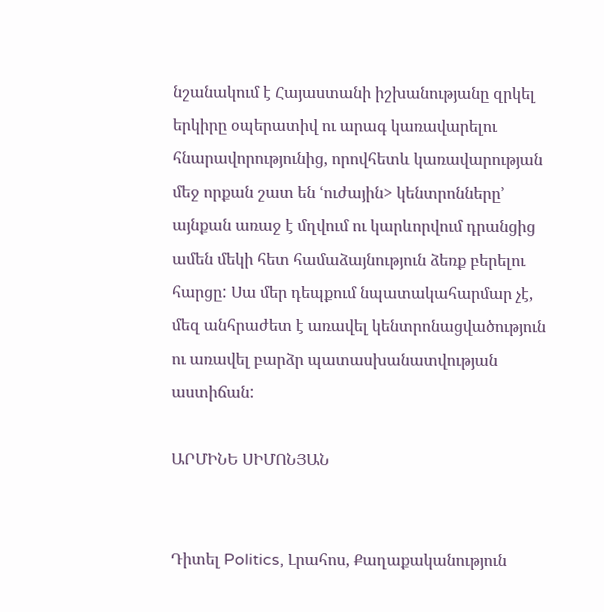նշանակում է Հայաստանի իշխանությանը զրկել երկիրը օպերատիվ ու արագ կառավարելու հնարավորությունից, որովհետև կառավարության մեջ որքան շատ են ՙուժային> կենտրոնները՚ այնքան առաջ է մղվում ու կարևորվում դրանցից ամեն մեկի հետ համաձայնություն ձեռք բերելու հարցը: Սա մեր դեպքում նպատակահարմար չէ, մեզ անհրաժետ է առավել կենտրոնացվածություն ու առավել բարձր պատասխանատվության աստիճան:

ԱՐՄԻՆԵ ՍԻՄՈՆՅԱՆ


Դիտել Politics, Լրահոս, Քաղաքականություն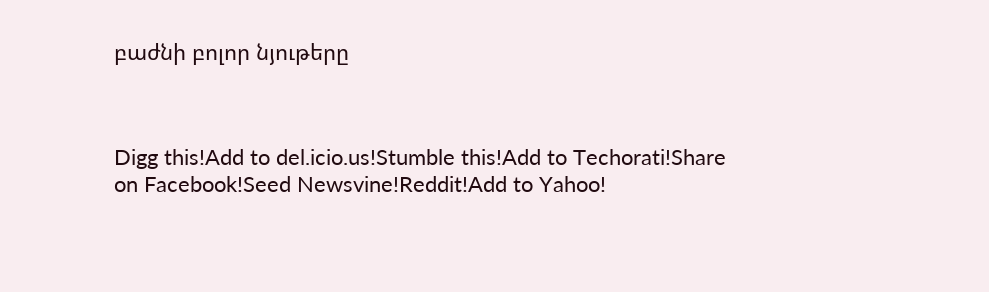բաժնի բոլոր նյութերը



Digg this!Add to del.icio.us!Stumble this!Add to Techorati!Share on Facebook!Seed Newsvine!Reddit!Add to Yahoo!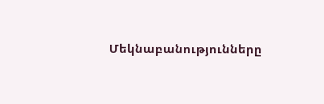Մեկնաբանությունները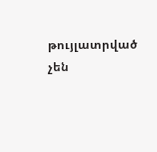թույլատրված չեն